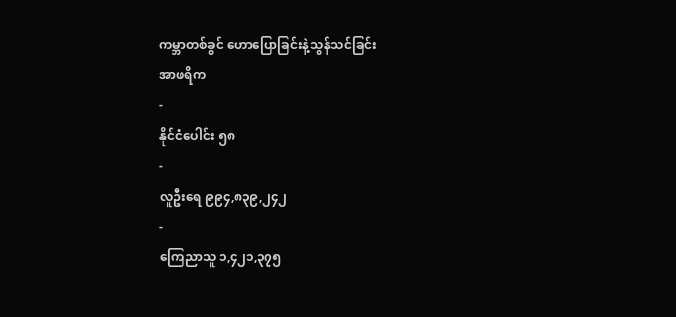ကမ္ဘာတစ်ခွင် ဟောပြောခြင်းနဲ့သွန်သင်ခြင်း
အာဖရိက
-
နိုင်ငံပေါင်း ၅၈
-
လူဦးရေ ၉၉၄,၈၃၉,၂၄၂
-
ကြေညာသူ ၁,၄၂၁,၃၇၅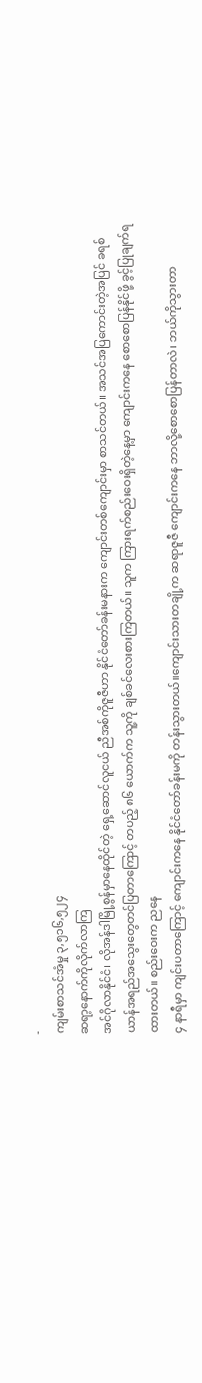-
ကျမ်းစာသင်အံမှု ၃,၅၁၆,၅၂၄
ဆရာ့နောက်ကိုလိုက်လာကြ
အင်ဂိုလာနိုင်ငံ၊ လိုအန်ဒါမြို့စွန်မှာနေထိုင်တဲ့ ရှေ့ဆောင်လူငယ် ညီအစ်ကိုဇူဇီဟာ နိုင်ငံတော်ခန်းမနားက ကျောင်းတစ်ကျောင်းမှာ စာသင်တယ်။ အသင်အပြကောင်းတဲ့အပြင် ခရစ်ယာန်အရည်အသွေးတွေတင်ပြတာကြောင့် တပည့် ၈၆ ယောက်က သူ့ကို ချစ်ခင်လေးစားကြတယ်။ သူက ကြားရက်စည်းဝေးရှိတဲ့နေ့မှာ ကျောင်းကနေ စောစောပြန်နိုင်ဖို့ ခွင့်ပြုချက်ရထားတယ်။ စည်းဝေးက ညနေ
၄ နာရီမှာ ကျင်းပတာကြောင့် ကျောင်းကနေ နိုင်ငံတော်ခန်းမကို တန်းသွားတယ်။ကျောင်းသားတချို့က ဆရာဇူဇီ ကျောင်းကနေ ဘာလို့စောစောပြန်တာလဲ၊ ဘယ်ကိုသွားတာ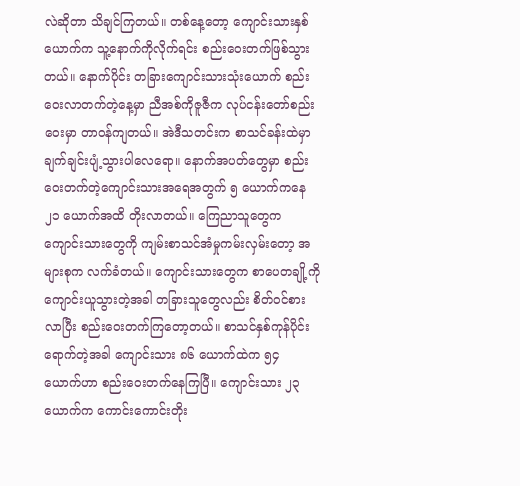လဲဆိုတာ သိချင်ကြတယ်။ တစ်နေ့တော့ ကျောင်းသားနှစ်ယောက်က သူ့နောက်ကိုလိုက်ရင်း စည်းဝေးတက်ဖြစ်သွားတယ်။ နောက်ပိုင်း တခြားကျောင်းသားသုံးယောက် စည်းဝေးလာတက်တဲ့နေ့မှာ ညီအစ်ကိုဇူဇီက လုပ်ငန်းတော်စည်းဝေးမှာ တာ၀န်ကျတယ်။ အဲဒီသတင်းက စာသင်ခန်းထဲမှာ ချက်ချင်းပျံ့သွားပါလေရော။ နောက်အပတ်တွေမှာ စည်းဝေးတက်တဲ့ကျောင်းသားအရေအတွက် ၅ ယောက်ကနေ ၂၁ ယောက်အထိ တိုးလာတယ်။ ကြေညာသူတွေက ကျောင်းသားတွေကို ကျမ်းစာသင်အံမှုကမ်းလှမ်းတော့ အများစုက လက်ခံတယ်။ ကျောင်းသားတွေက စာပေတချို့ကို ကျောင်းယူသွားတဲ့အခါ တခြားသူတွေလည်း စိတ်ဝင်စားလာပြီး စည်းဝေးတက်ကြတော့တယ်။ စာသင်နှစ်ကုန်ပိုင်းရောက်တဲ့အခါ ကျောင်းသား ၈၆ ယောက်ထဲက ၅၄ ယောက်ဟာ စည်းဝေးတက်နေကြပြီ။ ကျောင်းသား ၂၃ ယောက်က ကောင်းကောင်းတိုး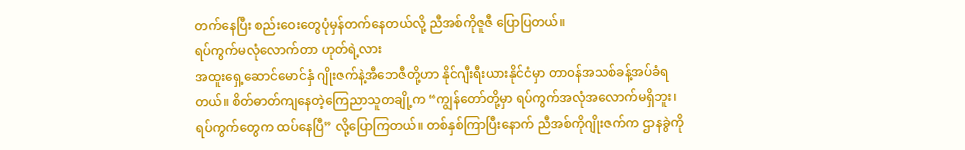တက်နေပြီး စည်းဝေးတွေပုံမှန်တက်နေတယ်လို့ ညီအစ်ကိုဇူဇီ ပြောပြတယ်။
ရပ်ကွက်မလုံလောက်တာ ဟုတ်ရဲ့လား
အထူးရှေ့ဆောင်မောင်နှံ ဂျိုးဇက်နဲ့အီဘေဇီတို့ဟာ နိုင်ဂျီးရီးယားနိုင်ငံမှာ တာ၀န်အသစ်ခန့်အပ်ခံရတယ်။ စိတ်ဓာတ်ကျနေတဲ့ကြေညာသူတချို့က “ကျွန်တော်တို့မှာ ရပ်ကွက်အလုံအလောက်မရှိဘူး၊ ရပ်ကွက်တွေက ထပ်နေပြီ” လို့ပြောကြတယ်။ တစ်နှစ်ကြာပြီးနောက် ညီအစ်ကိုဂျိုးဇက်က ဌာနခွဲကို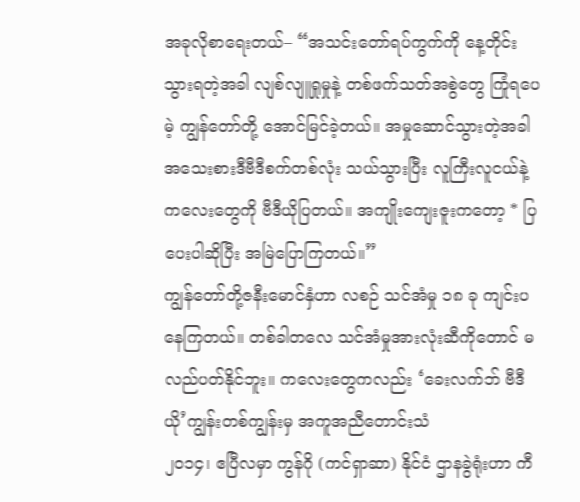အခုလိုစာရေးတယ်– “အသင်းတော်ရပ်ကွက်ကို နေ့တိုင်းသွားရတဲ့အခါ လျစ်လျူရှုမှုနဲ့ တစ်ဖက်သတ်အစွဲတွေ ကြုံရပေမဲ့ ကျွန်တော်တို့ အောင်မြင်ခဲ့တယ်။ အမှုဆောင်သွားတဲ့အခါ အသေးစားဒီဗီဒီစက်တစ်လုံး သယ်သွားပြီး လူကြီးလူငယ်နဲ့ ကလေးတွေကို ဗီဒီယိုပြတယ်။ အကျိုးကျေးဇူးကတော့ * ပြပေးပါဆိုပြီး အမြဲပြောကြတယ်။”
ကျွန်တော်တို့ဇနီးမောင်နှံဟာ လစဉ် သင်အံမှု ၁၈ ခု ကျင်းပနေကြတယ်။ တစ်ခါတလေ သင်အံမှုအားလုံးဆီကိုတောင် မလည်ပတ်နိုင်ဘူး။ ကလေးတွေကလည်း ‘ခေးလက်ဘ် ဗီဒီယို’ကျွန်းတစ်ကျွန်းမှ အကူအညီတောင်းသံ
၂၀၁၄၊ ဧပြီလမှာ ကွန်ဂို (ကင်ရှာဆာ) နိုင်ငံ ဌာနခွဲရုံးဟာ ကီ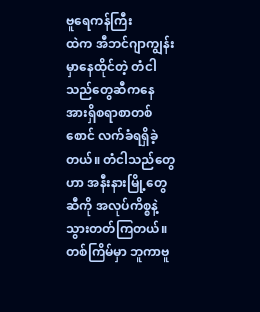ဗူရေကန်ကြီး
ထဲက အီဘင်ဂျာကျွန်းမှာနေထိုင်တဲ့ တံငါသည်တွေဆီကနေ အားရှိစရာစာတစ်စောင် လက်ခံရရှိခဲ့တယ်။ တံငါသည်တွေဟာ အနီးနားမြို့တွေဆီကို အလုပ်ကိစ္စနဲ့သွားတတ်ကြတယ်။ တစ်ကြိမ်မှာ ဘူကာဗူ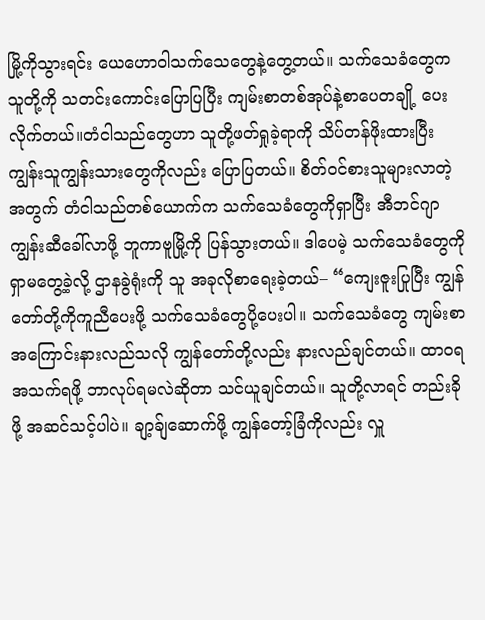မြို့ကိုသွားရင်း ယေဟောဝါသက်သေတွေနဲ့တွေ့တယ်။ သက်သေခံတွေက သူတို့ကို သတင်းကောင်းပြောပြပြီး ကျမ်းစာတစ်အုပ်နဲ့စာပေတချို့ ပေးလိုက်တယ်။တံငါသည်တွေဟာ သူတို့ဖတ်ရှုခဲ့ရာကို သိပ်တန်ဖိုးထားပြီး ကျွန်းသူကျွန်းသားတွေကိုလည်း ပြောပြတယ်။ စိတ်ဝင်စားသူများလာတဲ့အတွက် တံငါသည်တစ်ယောက်က သက်သေခံတွေကိုရှာပြီး အီဘင်ဂျာကျွန်းဆီခေါ်လာဖို့ ဘူကာဗူမြို့ကို ပြန်သွားတယ်။ ဒါပေမဲ့ သက်သေခံတွေကို ရှာမတွေ့ခဲ့လို့ ဌာနခွဲရုံးကို သူ အခုလိုစာရေးခဲ့တယ်– “ကျေးဇူးပြုပြီး ကျွန်တော်တို့ကိုကူညီပေးဖို့ သက်သေခံတွေပို့ပေးပါ။ သက်သေခံတွေ ကျမ်းစာအကြောင်းနားလည်သလို ကျွန်တော်တို့လည်း နားလည်ချင်တယ်။ ထာဝရအသက်ရဖို့ ဘာလုပ်ရမလဲဆိုတာ သင်ယူချင်တယ်။ သူတို့လာရင် တည်းခိုဖို့ အဆင်သင့်ပါပဲ။ ချာ့ခ်ျဆောက်ဖို့ ကျွန်တော့်ခြံကိုလည်း လှူ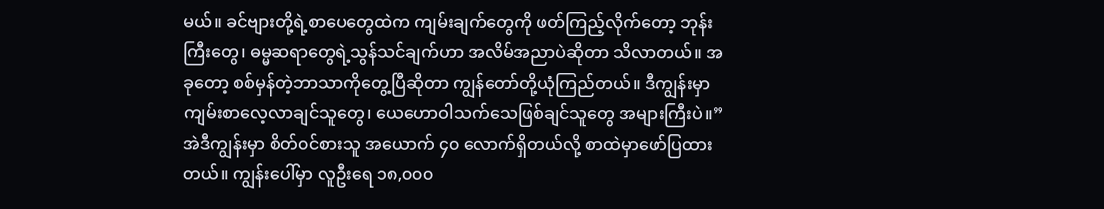မယ်။ ခင်ဗျားတို့ရဲ့စာပေတွေထဲက ကျမ်းချက်တွေကို ဖတ်ကြည့်လိုက်တော့ ဘုန်းကြီးတွေ၊ ဓမ္မဆရာတွေရဲ့သွန်သင်ချက်ဟာ အလိမ်အညာပဲဆိုတာ သိလာတယ်။ အခုတော့ စစ်မှန်တဲ့ဘာသာကိုတွေ့ပြီဆိုတာ ကျွန်တော်တို့ယုံကြည်တယ်။ ဒီကျွန်းမှာ ကျမ်းစာလေ့လာချင်သူတွေ၊ ယေဟောဝါသက်သေဖြစ်ချင်သူတွေ အများကြီးပဲ။”
အဲဒီကျွန်းမှာ စိတ်၀င်စားသူ အယောက် ၄၀ လောက်ရှိတယ်လို့ စာထဲမှာဖော်ပြထားတယ်။ ကျွန်းပေါ်မှာ လူဦးရေ ၁၈,၀၀၀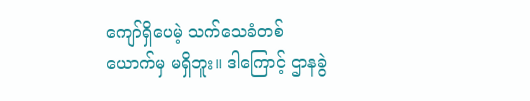ကျော်ရှိပေမဲ့ သက်သေခံတစ်ယောက်မှ မရှိဘူး။ ဒါကြောင့် ဌာနခွဲ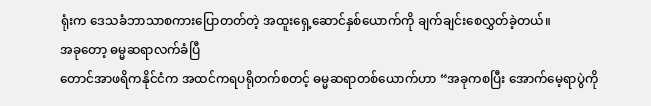ရုံးက ဒေသခံဘာသာစကားပြောတတ်တဲ့ အထူးရှေ့ဆောင်နှစ်ယောက်ကို ချက်ချင်းစေလွှတ်ခဲ့တယ်။
အခုတော့ ဓမ္မဆရာလက်ခံပြီ
တောင်အာဖရိကနိုင်ငံက အထင်ကရပရိုတက်စတင့် ဓမ္မဆရာတစ်ယောက်ဟာ “အခုကစပြီး အောက်မေ့ရာပွဲကို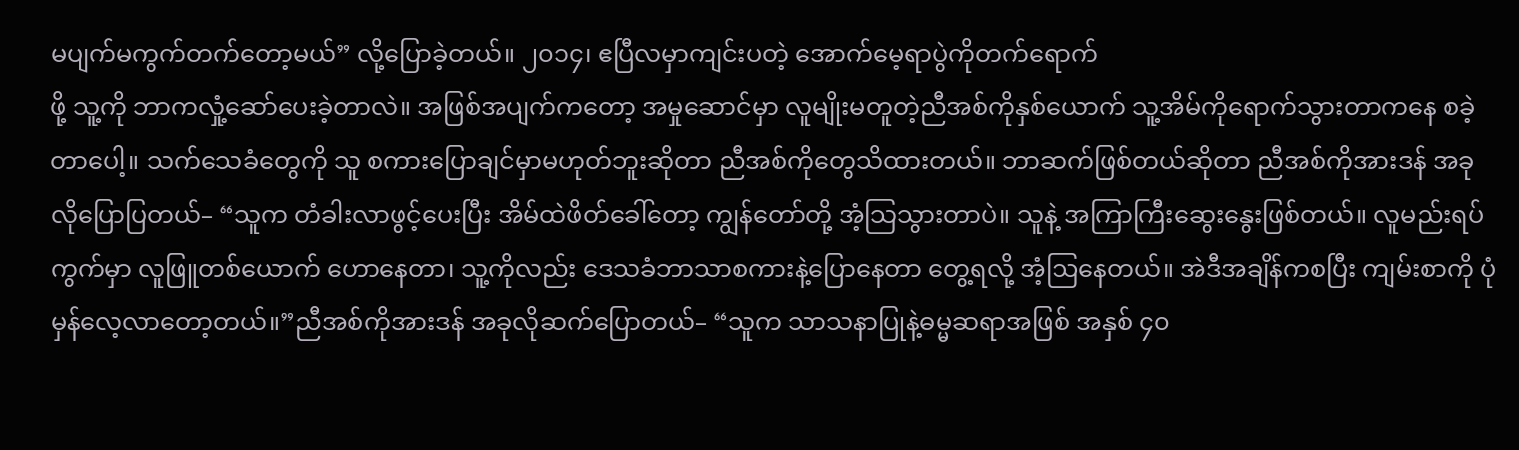မပျက်မကွက်တက်တော့မယ်” လို့ပြောခဲ့တယ်။ ၂၀၁၄၊ ဧပြီလမှာကျင်းပတဲ့ အောက်မေ့ရာပွဲကိုတက်ရောက်
ဖို့ သူ့ကို ဘာကလှုံ့ဆော်ပေးခဲ့တာလဲ။ အဖြစ်အပျက်ကတော့ အမှုဆောင်မှာ လူမျိုးမတူတဲ့ညီအစ်ကိုနှစ်ယောက် သူ့အိမ်ကိုရောက်သွားတာကနေ စခဲ့တာပေါ့။ သက်သေခံတွေကို သူ စကားပြောချင်မှာမဟုတ်ဘူးဆိုတာ ညီအစ်ကိုတွေသိထားတယ်။ ဘာဆက်ဖြစ်တယ်ဆိုတာ ညီအစ်ကိုအားဒန် အခုလိုပြောပြတယ်– “သူက တံခါးလာဖွင့်ပေးပြီး အိမ်ထဲဖိတ်ခေါ်တော့ ကျွန်တော်တို့ အံ့သြသွားတာပဲ။ သူနဲ့ အကြာကြီးဆွေးနွေးဖြစ်တယ်။ လူမည်းရပ်ကွက်မှာ လူဖြူတစ်ယောက် ဟောနေတာ၊ သူ့ကိုလည်း ဒေသခံဘာသာစကားနဲ့ပြောနေတာ တွေ့ရလို့ အံ့ဩနေတယ်။ အဲဒီအချိန်ကစပြီး ကျမ်းစာကို ပုံမှန်လေ့လာတော့တယ်။”ညီအစ်ကိုအားဒန် အခုလိုဆက်ပြောတယ်– “သူက သာသနာပြုနဲ့ဓမ္မဆရာအဖြစ် အနှစ် ၄၀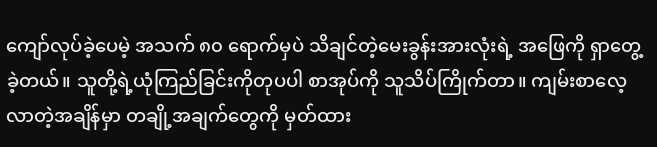ကျော်လုပ်ခဲ့ပေမဲ့ အသက် ၈၀ ရောက်မှပဲ သိချင်တဲ့မေးခွန်းအားလုံးရဲ့ အဖြေကို ရှာတွေ့ခဲ့တယ်။ သူတို့ရဲ့ယုံကြည်ခြင်းကိုတုပပါ စာအုပ်ကို သူသိပ်ကြိုက်တာ။ ကျမ်းစာလေ့လာတဲ့အချိန်မှာ တချို့အချက်တွေကို မှတ်ထား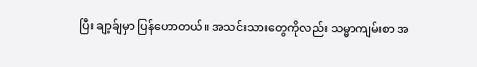ပြီး ချာ့ခ်ျမှာ ပြန်ဟောတယ်။ အသင်းသားတွေကိုလည်း သမ္မာကျမ်းစာ အ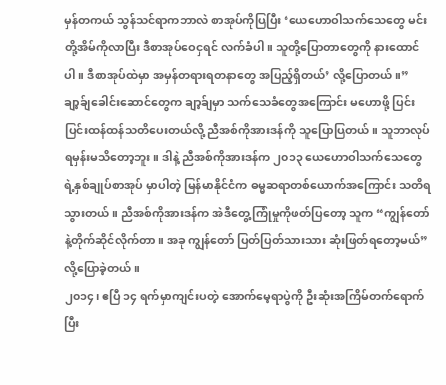မှန်တကယ် သွန်သင်ရာကဘာလဲ စာအုပ်ကိုပြပြီး ‘ယေဟောဝါသက်သေတွေ မင်းတို့အိမ်ကိုလာပြီး ဒီစာအုပ်ဝေငှရင် လက်ခံပါ။ သူတို့ပြောတာတွေကို နားထောင်ပါ။ ဒီစာအုပ်ထဲမှာ အမှန်တရားရတနာတွေ အပြည့်ရှိတယ်’ လို့ပြောတယ်။”
ချာ့ခ်ျခေါင်းဆောင်တွေက ချာ့ခ်ျမှာ သက်သေခံတွေအကြောင်း မဟောဖို့ ပြင်းပြင်းထန်ထန်သတိပေးတယ်လို့ ညီအစ်ကိုအားဒန်ကို သူပြောပြတယ်။ သူဘာလုပ်ရမှန်းမသိတော့ဘူး။ ဒါနဲ့ ညီအစ်ကိုအားဒန်က ၂၀၁၃ ယေဟောဝါသက်သေတွေရဲ့နှစ်ချုပ်စာအုပ် မှာပါတဲ့ မြန်မာနိုင်ငံက ဓမ္မဆရာတစ်ယောက်အကြောင်း သတိရသွားတယ်။ ညီအစ်ကိုအားဒန်က အဲဒီတွေ့ကြုံမှုကိုဖတ်ပြတော့ သူက “ကျွန်တော်နဲ့တိုက်ဆိုင်လိုက်တာ။ အခု ကျွန်တော် ပြတ်ပြတ်သားသား ဆုံးဖြတ်ရတော့မယ်” လို့ပြောခဲ့တယ်။
၂၀၁၄၊ ဧပြီ ၁၄ ရက်မှာကျင်းပတဲ့ အောက်မေ့ရာပွဲကို ဦးဆုံးအကြိမ်တက်ရောက်ပြီး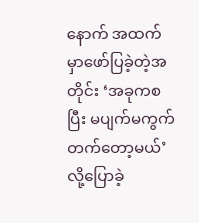နောက် အထက်မှာဖော်ပြခဲ့တဲ့အတိုင်း ‘အခုကစပြီး မပျက်မကွက်တက်တော့မယ်’ လို့ပြောခဲ့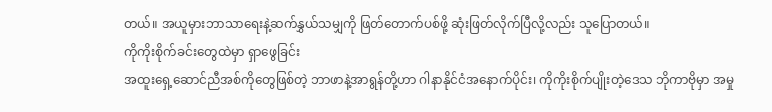တယ်။ အယူမှားဘာသာရေးနဲ့ဆက်နွှယ်သမျှကို ဖြတ်တောက်ပစ်ဖို့ ဆုံးဖြတ်လိုက်ပြီလို့လည်း သူပြောတယ်။
ကိုကိုးစိုက်ခင်းတွေထဲမှာ ရှာဖွေခြင်း
အထူးရှေ့ဆောင်ညီအစ်ကိုတွေဖြစ်တဲ့ ဘာဖာနဲ့အာရွန်တို့ဟာ ဂါနာနိုင်ငံအနောက်ပိုင်း၊ ကိုကိုးစိုက်ပျိုးတဲ့ဒေသ ဘိုကာဗိုမှာ အမှု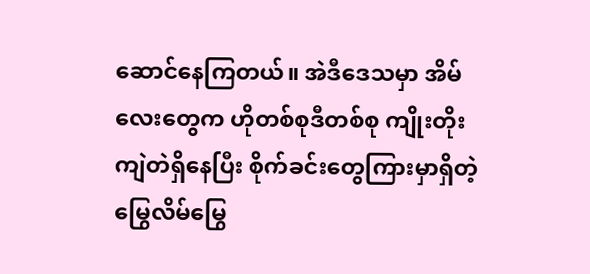ဆောင်နေကြတယ်။ အဲဒီဒေသမှာ အိမ်လေးတွေက ဟိုတစ်စုဒီတစ်စု ကျိုးတိုးကျဲတဲရှိနေပြီး စိုက်ခင်းတွေကြားမှာရှိတဲ့ မြွေလိမ်မြွေ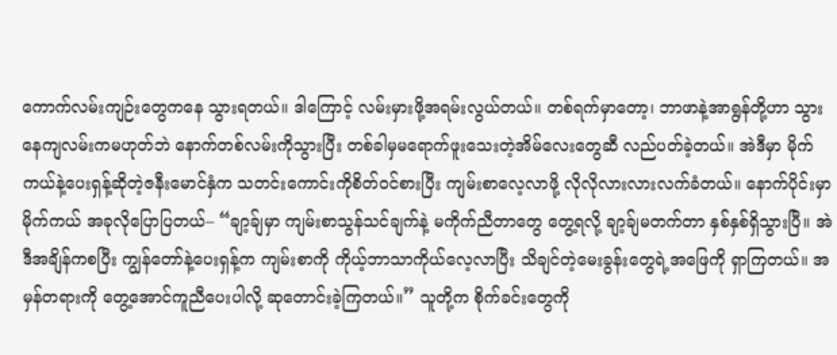ကောက်လမ်းကျဉ်းတွေကနေ သွားရတယ်။ ဒါကြောင့် လမ်းမှားဖို့အရမ်းလွယ်တယ်။ တစ်ရက်မှာတော့၊ ဘာဖာနဲ့အာရွန်တို့ဟာ သွားနေကျလမ်းကမဟုတ်ဘဲ နောက်တစ်လမ်းကိုသွားပြီး တစ်ခါမှမရောက်ဖူးသေးတဲ့အိမ်လေးတွေဆီ လည်ပတ်ခဲ့တယ်။ အဲဒီမှာ မိုက်ကယ်နဲ့ပေးရှန့်ဆိုတဲ့ဇနီးမောင်နှံက သတင်းကောင်းကိုစိတ်၀င်စားပြီး ကျမ်းစာလေ့လာဖို့ လိုလိုလားလားလက်ခံတယ်။ နောက်ပိုင်းမှာ မိုက်ကယ် အခုလိုပြောပြတယ်– “ချာ့ခ်ျမှာ ကျမ်းစာသွန်သင်ချက်နဲ့ မကိုက်ညီတာတွေ တွေ့ရလို့ ချာ့ခ်ျမတက်တာ နှစ်နှစ်ရှိသွားပြီ။ အဲဒီအချိန်ကစပြီး ကျွန်တော်နဲ့ပေးရှန့်က ကျမ်းစာကို ကိုယ့်ဘာသာကိုယ်လေ့လာပြီး သိချင်တဲ့မေးခွန်းတွေရဲ့အဖြေကို ရှာကြတယ်။ အမှန်တရားကို တွေ့အောင်ကူညီပေးပါလို့ ဆုတောင်းခဲ့ကြတယ်။” သူတို့က စိုက်ခင်းတွေကို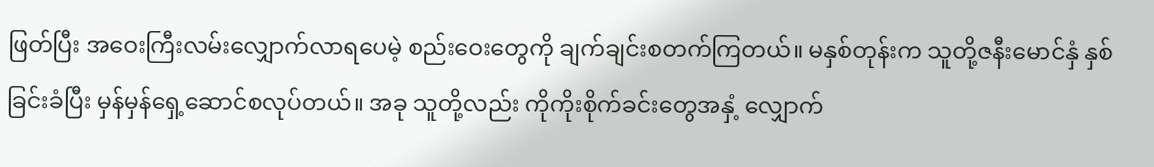ဖြတ်ပြီး အဝေးကြီးလမ်းလျှောက်လာရပေမဲ့ စည်းဝေးတွေကို ချက်ချင်းစတက်ကြတယ်။ မနှစ်တုန်းက သူတို့ဇနီးမောင်နှံ နှစ်ခြင်းခံပြီး မှန်မှန်ရှေ့ဆောင်စလုပ်တယ်။ အခု သူတို့လည်း ကိုကိုးစိုက်ခင်းတွေအနှံ့ လျှောက်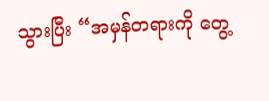သွားပြီး “အမှန်တရားကို တွေ့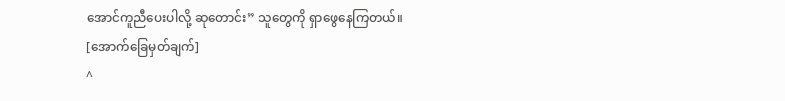အောင်ကူညီပေးပါလို့ ဆုတောင်း” သူတွေကို ရှာဖွေနေကြတယ်။
[အောက်ခြေမှတ်ချက်]
^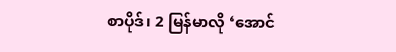စာပိုဒ်၊ 2 မြန်မာလို ‘အောင်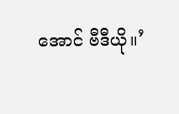အောင် ဗီဒီယို။’